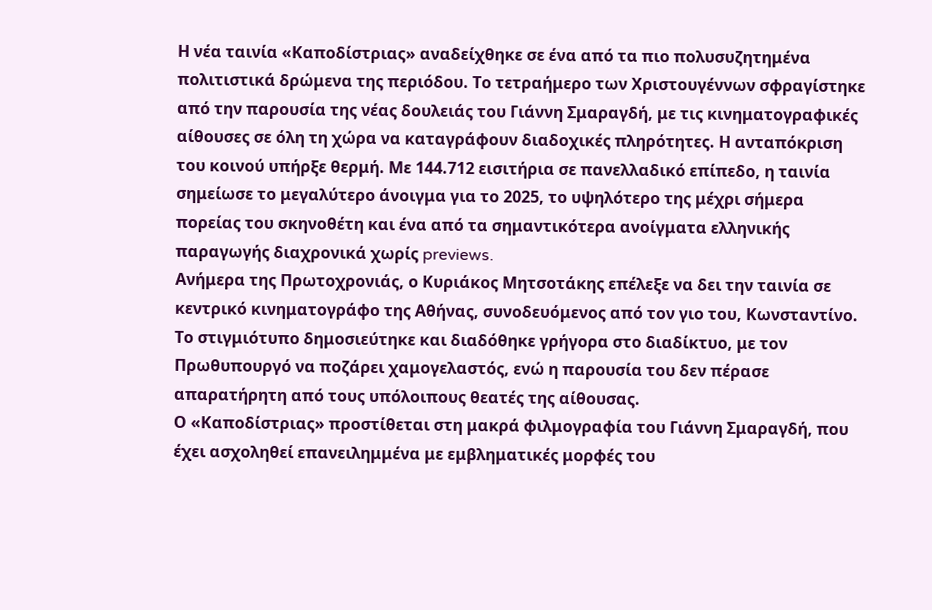Η νέα ταινία «Καποδίστριας» αναδείχθηκε σε ένα από τα πιο πολυσυζητημένα πολιτιστικά δρώμενα της περιόδου. Το τετραήμερο των Χριστουγέννων σφραγίστηκε από την παρουσία της νέας δουλειάς του Γιάννη Σμαραγδή, με τις κινηματογραφικές αίθουσες σε όλη τη χώρα να καταγράφουν διαδοχικές πληρότητες. Η ανταπόκριση του κοινού υπήρξε θερμή. Με 144.712 εισιτήρια σε πανελλαδικό επίπεδο, η ταινία σημείωσε το μεγαλύτερο άνοιγμα για το 2025, το υψηλότερο της μέχρι σήμερα πορείας του σκηνοθέτη και ένα από τα σημαντικότερα ανοίγματα ελληνικής παραγωγής διαχρονικά χωρίς previews.
Ανήμερα της Πρωτοχρονιάς, ο Κυριάκος Μητσοτάκης επέλεξε να δει την ταινία σε κεντρικό κινηματογράφο της Αθήνας, συνοδευόμενος από τον γιο του, Κωνσταντίνο. Το στιγμιότυπο δημοσιεύτηκε και διαδόθηκε γρήγορα στο διαδίκτυο, με τον Πρωθυπουργό να ποζάρει χαμογελαστός, ενώ η παρουσία του δεν πέρασε απαρατήρητη από τους υπόλοιπους θεατές της αίθουσας.
Ο «Καποδίστριας» προστίθεται στη μακρά φιλμογραφία του Γιάννη Σμαραγδή, που έχει ασχοληθεί επανειλημμένα με εμβληματικές μορφές του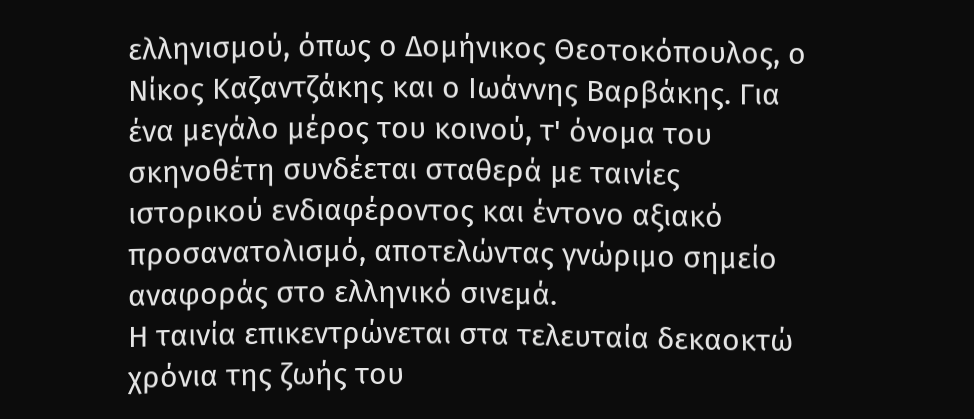ελληνισμού, όπως ο Δομήνικος Θεοτοκόπουλος, ο Νίκος Καζαντζάκης και ο Ιωάννης Βαρβάκης. Για ένα μεγάλο μέρος του κοινού, τ' όνομα του σκηνοθέτη συνδέεται σταθερά με ταινίες ιστορικού ενδιαφέροντος και έντονο αξιακό προσανατολισμό, αποτελώντας γνώριμο σημείο αναφοράς στο ελληνικό σινεμά.
Η ταινία επικεντρώνεται στα τελευταία δεκαοκτώ χρόνια της ζωής του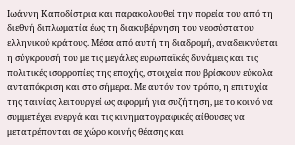Ιωάννη Καποδίστρια και παρακολουθεί την πορεία του από τη διεθνή διπλωματία έως τη διακυβέρνηση του νεοσύστατου ελληνικού κράτους. Μέσα από αυτή τη διαδρομή, αναδεικνύεται η σύγκρουσή του με τις μεγάλες ευρωπαϊκές δυνάμεις και τις πολιτικές ισορροπίες της εποχής, στοιχεία που βρίσκουν εύκολα ανταπόκριση και στο σήμερα. Με αυτόν τον τρόπο, η επιτυχία της ταινίας λειτουργεί ως αφορμή για συζήτηση, με το κοινό να συμμετέχει ενεργά και τις κινηματογραφικές αίθουσες να μετατρέπονται σε χώρο κοινής θέασης και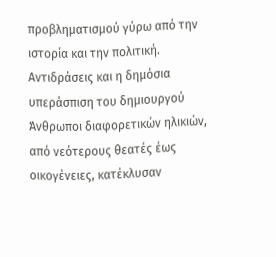προβληματισμού γύρω από την ιστορία και την πολιτική.
Αντιδράσεις και η δημόσια υπεράσπιση του δημιουργού
Άνθρωποι διαφορετικών ηλικιών, από νεότερους θεατές έως οικογένειες, κατέκλυσαν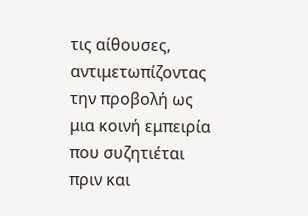τις αίθουσες, αντιμετωπίζοντας την προβολή ως μια κοινή εμπειρία που συζητιέται πριν και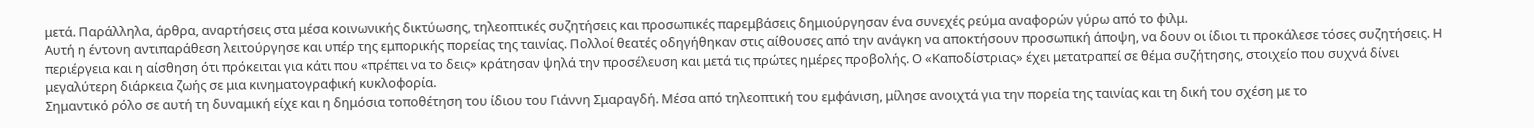μετά. Παράλληλα, άρθρα, αναρτήσεις στα μέσα κοινωνικής δικτύωσης, τηλεοπτικές συζητήσεις και προσωπικές παρεμβάσεις δημιούργησαν ένα συνεχές ρεύμα αναφορών γύρω από το φιλμ.
Αυτή η έντονη αντιπαράθεση λειτούργησε και υπέρ της εμπορικής πορείας της ταινίας. Πολλοί θεατές οδηγήθηκαν στις αίθουσες από την ανάγκη να αποκτήσουν προσωπική άποψη, να δουν οι ίδιοι τι προκάλεσε τόσες συζητήσεις. Η περιέργεια και η αίσθηση ότι πρόκειται για κάτι που «πρέπει να το δεις» κράτησαν ψηλά την προσέλευση και μετά τις πρώτες ημέρες προβολής. Ο «Καποδίστριας» έχει μετατραπεί σε θέμα συζήτησης, στοιχείο που συχνά δίνει μεγαλύτερη διάρκεια ζωής σε μια κινηματογραφική κυκλοφορία.
Σημαντικό ρόλο σε αυτή τη δυναμική είχε και η δημόσια τοποθέτηση του ίδιου του Γιάννη Σμαραγδή. Μέσα από τηλεοπτική του εμφάνιση, μίλησε ανοιχτά για την πορεία της ταινίας και τη δική του σχέση με το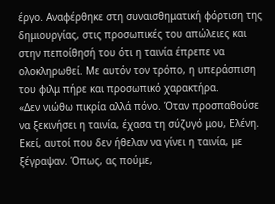έργο. Αναφέρθηκε στη συναισθηματική φόρτιση της δημιουργίας, στις προσωπικές του απώλειες και στην πεποίθησή του ότι η ταινία έπρεπε να ολοκληρωθεί. Με αυτόν τον τρόπο, η υπεράσπιση του φιλμ πήρε και προσωπικό χαρακτήρα.
«Δεν νιώθω πικρία αλλά πόνο. Όταν προσπαθούσε να ξεκινήσει η ταινία, έχασα τη σύζυγό μου, Ελένη. Εκεί, αυτοί που δεν ήθελαν να γίνει η ταινία, με ξέγραψαν. Όπως, ας πούμε,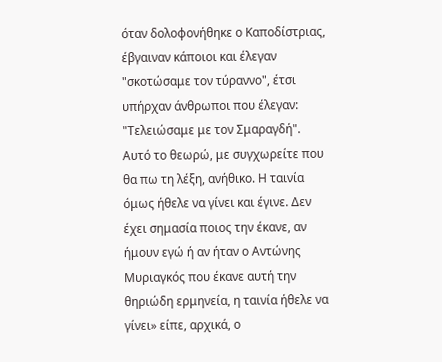όταν δολοφονήθηκε ο Καποδίστριας, έβγαιναν κάποιοι και έλεγαν "σκοτώσαμε τον τύραννο", έτσι υπήρχαν άνθρωποι που έλεγαν: "Τελειώσαμε με τον Σμαραγδή". Αυτό το θεωρώ, με συγχωρείτε που θα πω τη λέξη, ανήθικο. Η ταινία όμως ήθελε να γίνει και έγινε. Δεν έχει σημασία ποιος την έκανε, αν ήμουν εγώ ή αν ήταν ο Αντώνης Μυριαγκός που έκανε αυτή την θηριώδη ερμηνεία, η ταινία ήθελε να γίνει» είπε, αρχικά, ο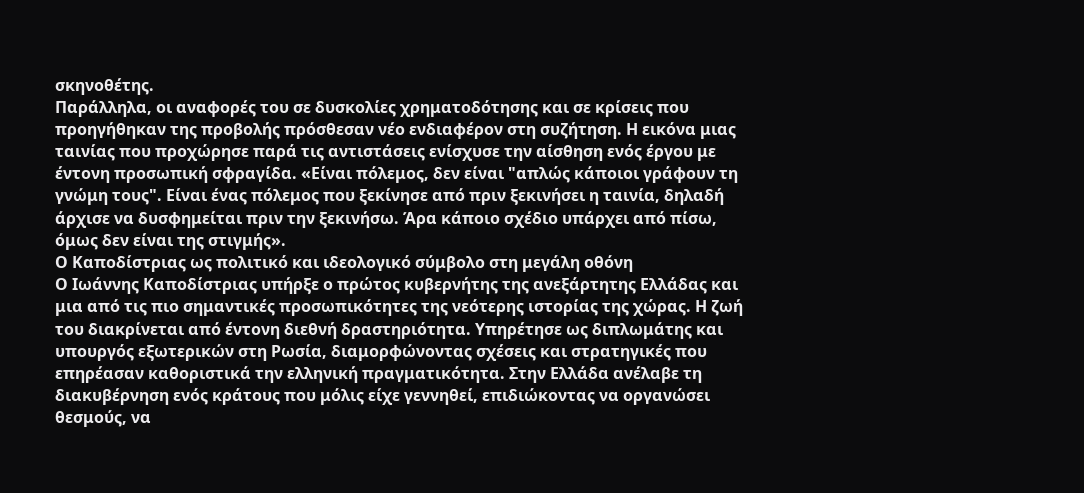σκηνοθέτης.
Παράλληλα, οι αναφορές του σε δυσκολίες χρηματοδότησης και σε κρίσεις που προηγήθηκαν της προβολής πρόσθεσαν νέο ενδιαφέρον στη συζήτηση. Η εικόνα μιας ταινίας που προχώρησε παρά τις αντιστάσεις ενίσχυσε την αίσθηση ενός έργου με έντονη προσωπική σφραγίδα. «Είναι πόλεμος, δεν είναι "απλώς κάποιοι γράφουν τη γνώμη τους". Είναι ένας πόλεμος που ξεκίνησε από πριν ξεκινήσει η ταινία, δηλαδή άρχισε να δυσφημείται πριν την ξεκινήσω. Άρα κάποιο σχέδιο υπάρχει από πίσω, όμως δεν είναι της στιγμής».
Ο Καποδίστριας ως πολιτικό και ιδεολογικό σύμβολο στη μεγάλη οθόνη
Ο Ιωάννης Καποδίστριας υπήρξε ο πρώτος κυβερνήτης της ανεξάρτητης Ελλάδας και μια από τις πιο σημαντικές προσωπικότητες της νεότερης ιστορίας της χώρας. Η ζωή του διακρίνεται από έντονη διεθνή δραστηριότητα. Υπηρέτησε ως διπλωμάτης και υπουργός εξωτερικών στη Ρωσία, διαμορφώνοντας σχέσεις και στρατηγικές που επηρέασαν καθοριστικά την ελληνική πραγματικότητα. Στην Ελλάδα ανέλαβε τη διακυβέρνηση ενός κράτους που μόλις είχε γεννηθεί, επιδιώκοντας να οργανώσει θεσμούς, να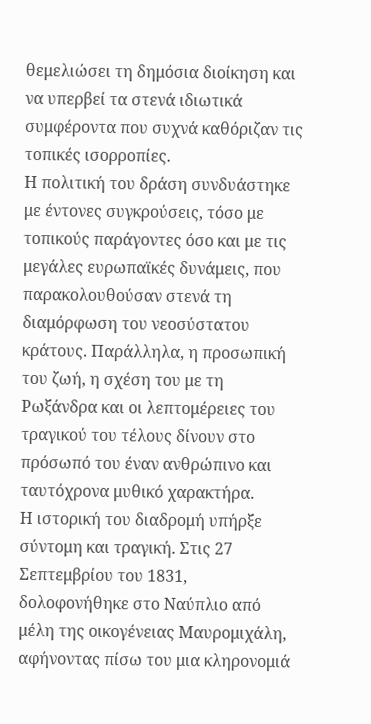θεμελιώσει τη δημόσια διοίκηση και να υπερβεί τα στενά ιδιωτικά συμφέροντα που συχνά καθόριζαν τις τοπικές ισορροπίες.
Η πολιτική του δράση συνδυάστηκε με έντονες συγκρούσεις, τόσο με τοπικούς παράγοντες όσο και με τις μεγάλες ευρωπαϊκές δυνάμεις, που παρακολουθούσαν στενά τη διαμόρφωση του νεοσύστατου κράτους. Παράλληλα, η προσωπική του ζωή, η σχέση του με τη Ρωξάνδρα και οι λεπτομέρειες του τραγικού του τέλους δίνουν στο πρόσωπό του έναν ανθρώπινο και ταυτόχρονα μυθικό χαρακτήρα.
Η ιστορική του διαδρομή υπήρξε σύντομη και τραγική. Στις 27 Σεπτεμβρίου του 1831, δολοφονήθηκε στο Ναύπλιο από μέλη της οικογένειας Μαυρομιχάλη, αφήνοντας πίσω του μια κληρονομιά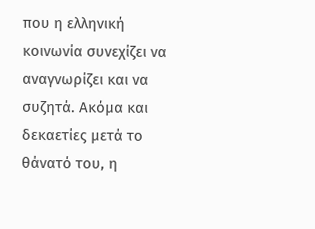που η ελληνική κοινωνία συνεχίζει να αναγνωρίζει και να συζητά. Ακόμα και δεκαετίες μετά το θάνατό του, η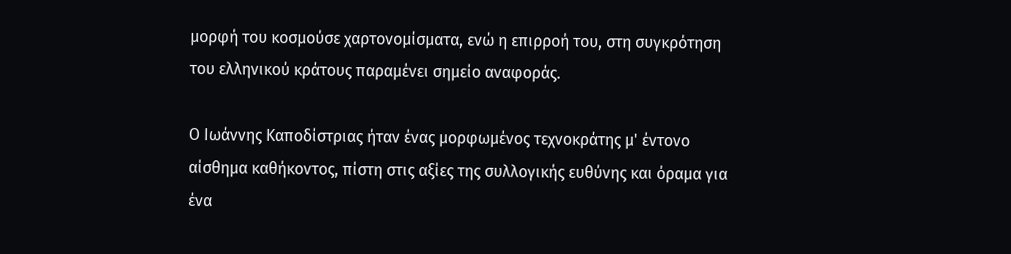μορφή του κοσμούσε χαρτονομίσματα, ενώ η επιρροή του, στη συγκρότηση του ελληνικού κράτους παραμένει σημείο αναφοράς.

Ο Ιωάννης Καποδίστριας ήταν ένας μορφωμένος τεχνοκράτης μ' έντονο αίσθημα καθήκοντος, πίστη στις αξίες της συλλογικής ευθύνης και όραμα για ένα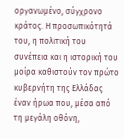οργανωμένο, σύγχρονο κράτος. Η προσωπικότητά του, η πολιτική του συνέπεια και η ιστορική του μοίρα καθιστούν τον πρώτο κυβερνήτη της Ελλάδας έναν ήρωα που, μέσα από τη μεγάλη οθόνη,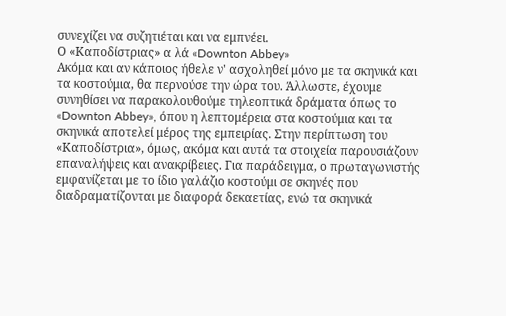συνεχίζει να συζητιέται και να εμπνέει.
Ο «Καποδίστριας» α λά «Downton Abbey»
Ακόμα και αν κάποιος ήθελε ν' ασχοληθεί μόνο με τα σκηνικά και τα κοστούμια, θα περνούσε την ώρα του. Άλλωστε, έχουμε συνηθίσει να παρακολουθούμε τηλεοπτικά δράματα όπως το «Downton Abbey», όπου η λεπτομέρεια στα κοστούμια και τα σκηνικά αποτελεί μέρος της εμπειρίας. Στην περίπτωση του «Καποδίστρια», όμως, ακόμα και αυτά τα στοιχεία παρουσιάζουν επαναλήψεις και ανακρίβειες. Για παράδειγμα, ο πρωταγωνιστής εμφανίζεται με το ίδιο γαλάζιο κοστούμι σε σκηνές που διαδραματίζονται με διαφορά δεκαετίας, ενώ τα σκηνικά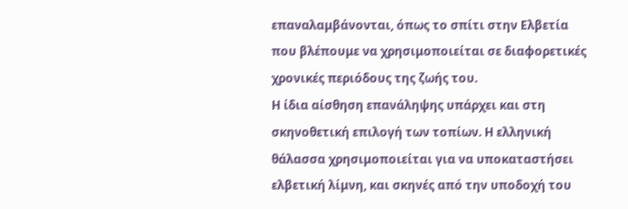επαναλαμβάνονται, όπως το σπίτι στην Ελβετία που βλέπουμε να χρησιμοποιείται σε διαφορετικές χρονικές περιόδους της ζωής του.
Η ίδια αίσθηση επανάληψης υπάρχει και στη σκηνοθετική επιλογή των τοπίων. Η ελληνική θάλασσα χρησιμοποιείται για να υποκαταστήσει ελβετική λίμνη, και σκηνές από την υποδοχή του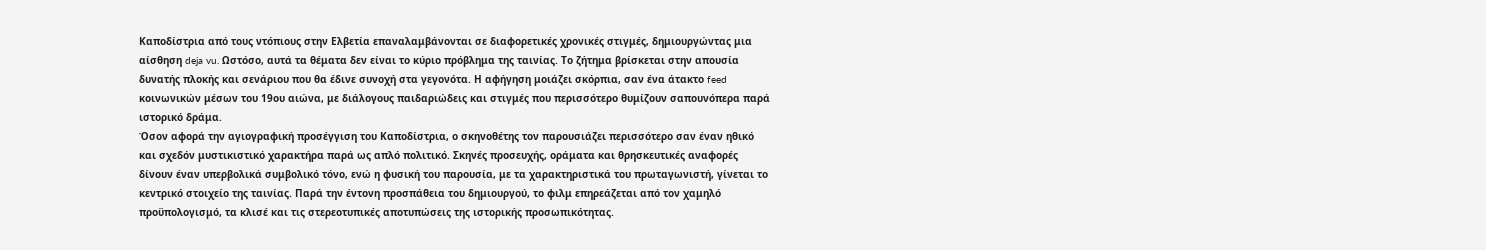Καποδίστρια από τους ντόπιους στην Ελβετία επαναλαμβάνονται σε διαφορετικές χρονικές στιγμές, δημιουργώντας μια αίσθηση deja vu. Ωστόσο, αυτά τα θέματα δεν είναι το κύριο πρόβλημα της ταινίας. Το ζήτημα βρίσκεται στην απουσία δυνατής πλοκής και σενάριου που θα έδινε συνοχή στα γεγονότα. Η αφήγηση μοιάζει σκόρπια, σαν ένα άτακτο feed κοινωνικών μέσων του 19ου αιώνα, με διάλογους παιδαριώδεις και στιγμές που περισσότερο θυμίζουν σαπουνόπερα παρά ιστορικό δράμα.
Όσον αφορά την αγιογραφική προσέγγιση του Καποδίστρια, ο σκηνοθέτης τον παρουσιάζει περισσότερο σαν έναν ηθικό και σχεδόν μυστικιστικό χαρακτήρα παρά ως απλό πολιτικό. Σκηνές προσευχής, οράματα και θρησκευτικές αναφορές δίνουν έναν υπερβολικά συμβολικό τόνο, ενώ η φυσική του παρουσία, με τα χαρακτηριστικά του πρωταγωνιστή, γίνεται το κεντρικό στοιχείο της ταινίας. Παρά την έντονη προσπάθεια του δημιουργού, το φιλμ επηρεάζεται από τον χαμηλό προϋπολογισμό, τα κλισέ και τις στερεοτυπικές αποτυπώσεις της ιστορικής προσωπικότητας.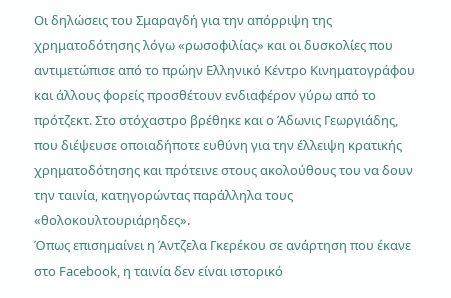Οι δηλώσεις του Σμαραγδή για την απόρριψη της χρηματοδότησης λόγω «ρωσοφιλίας» και οι δυσκολίες που αντιμετώπισε από το πρώην Ελληνικό Κέντρο Κινηματογράφου και άλλους φορείς προσθέτουν ενδιαφέρον γύρω από το πρότζεκτ. Στο στόχαστρο βρέθηκε και ο Άδωνις Γεωργιάδης, που διέψευσε οποιαδήποτε ευθύνη για την έλλειψη κρατικής χρηματοδότησης και πρότεινε στους ακολούθους του να δουν την ταινία, κατηγορώντας παράλληλα τους «θολοκουλτουριάρηδες».
Όπως επισημαίνει η Άντζελα Γκερέκου σε ανάρτηση που έκανε στο Facebook, η ταινία δεν είναι ιστορικό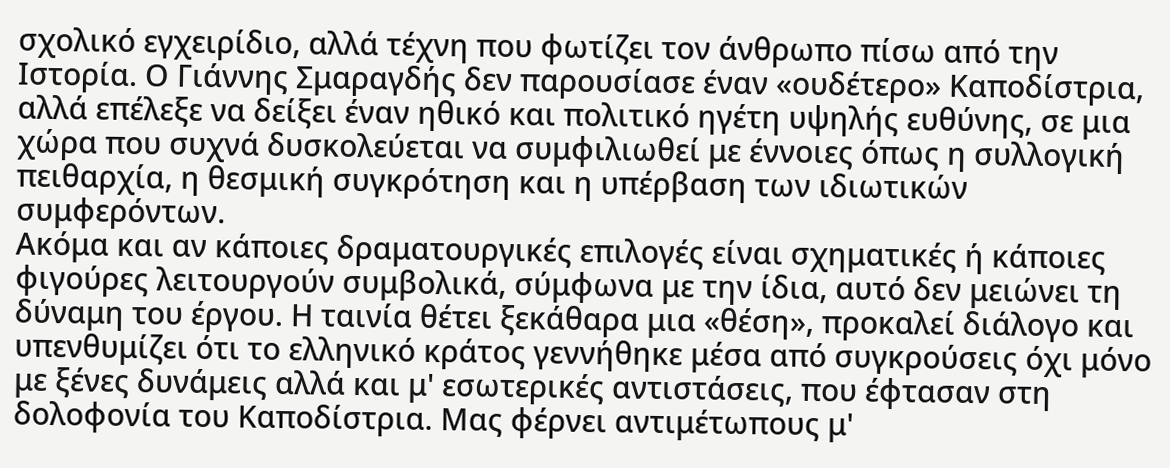σχολικό εγχειρίδιο, αλλά τέχνη που φωτίζει τον άνθρωπο πίσω από την Ιστορία. Ο Γιάννης Σμαραγδής δεν παρουσίασε έναν «ουδέτερο» Καποδίστρια, αλλά επέλεξε να δείξει έναν ηθικό και πολιτικό ηγέτη υψηλής ευθύνης, σε μια χώρα που συχνά δυσκολεύεται να συμφιλιωθεί με έννοιες όπως η συλλογική πειθαρχία, η θεσμική συγκρότηση και η υπέρβαση των ιδιωτικών συμφερόντων.
Ακόμα και αν κάποιες δραματουργικές επιλογές είναι σχηματικές ή κάποιες φιγούρες λειτουργούν συμβολικά, σύμφωνα με την ίδια, αυτό δεν μειώνει τη δύναμη του έργου. Η ταινία θέτει ξεκάθαρα μια «θέση», προκαλεί διάλογο και υπενθυμίζει ότι το ελληνικό κράτος γεννήθηκε μέσα από συγκρούσεις όχι μόνο με ξένες δυνάμεις αλλά και μ' εσωτερικές αντιστάσεις, που έφτασαν στη δολοφονία του Καποδίστρια. Μας φέρνει αντιμέτωπους μ'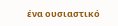ένα ουσιαστικό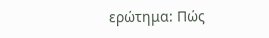ερώτημα: Πώς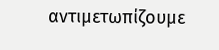αντιμετωπίζουμε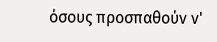όσους προσπαθούν ν'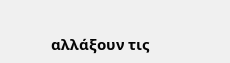αλλάξουν τις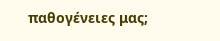παθογένειες μας;